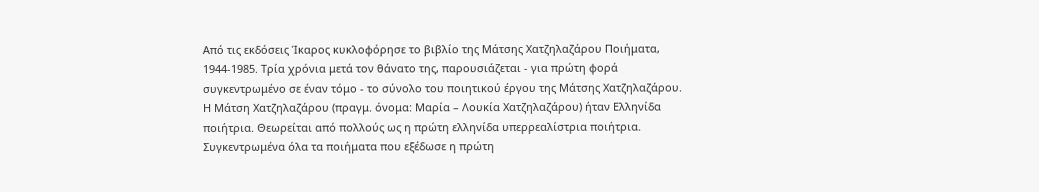Από τις εκδόσεις Ίκαρος κυκλοφόρησε το βιβλίο της Μάτσης Χατζηλαζάρου Ποιήματα, 1944-1985. Τρία χρόνια μετά τον θάνατο της, παρουσιάζεται - για πρώτη φορά συγκεντρωμένο σε έναν τόμο - το σύνολο του ποιητικού έργου της Μάτσης Χατζηλαζάρου.
Η Μάτση Χατζηλαζάρου (πραγμ. όνομα: Μαρία – Λουκία Χατζηλαζάρου) ήταν Ελληνίδα ποιήτρια. Θεωρείται από πολλούς ως η πρώτη ελληνίδα υπερρεαλίστρια ποιήτρια.
Συγκεντρωμένα όλα τα ποιήματα που εξέδωσε η πρώτη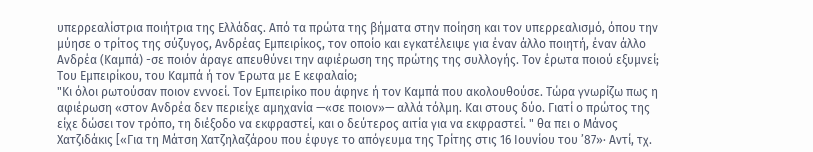υπερρεαλίστρια ποιήτρια της Ελλάδας. Από τα πρώτα της βήματα στην ποίηση και τον υπερρεαλισμό, όπου την μύησε ο τρίτος της σύζυγος, Ανδρέας Εμπειρίκος, τον οποίο και εγκατέλειψε για έναν άλλο ποιητή, έναν άλλο Ανδρέα (Καμπά) -σε ποιόν άραγε απευθύνει την αφιέρωση της πρώτης της συλλογής. Τον έρωτα ποιού εξυμνεί; Του Εμπειρίκου, του Καμπά ή τον Έρωτα με Ε κεφαλαίο;
"Κι όλοι ρωτούσαν ποιον εννοεί. Τον Εμπειρίκο που άφηνε ή τον Καμπά που ακολουθούσε. Τώρα γνωρίζω πως η αφιέρωση «στον Ανδρέα δεν περιείχε αμηχανία —«σε ποιον»— αλλά τόλμη. Και στους δύο. Γιατί ο πρώτος της είχε δώσει τον τρόπο, τη διέξοδο να εκφραστεί, και ο δεύτερος αιτία για να εκφραστεί. " θα πει ο Μάνος Χατζιδάκις [«Για τη Μάτση Χατζηλαζάρου που έφυγε το απόγευμα της Τρίτης στις 16 Ιουνίου του ’87»· Αντί, τχ.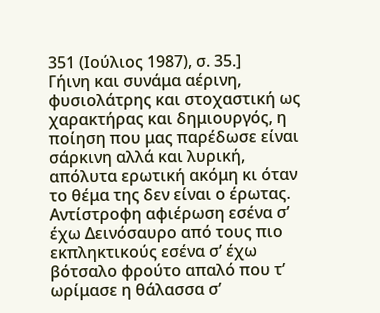351 (Ιούλιος 1987), σ. 35.]
Γήινη και συνάμα αέρινη, φυσιολάτρης και στοχαστική ως χαρακτήρας και δημιουργός, η ποίηση που μας παρέδωσε είναι σάρκινη αλλά και λυρική, απόλυτα ερωτική ακόμη κι όταν το θέμα της δεν είναι ο έρωτας.
Αντίστροφη αφιέρωση εσένα σ’ έχω Δεινόσαυρο από τους πιο εκπληκτικούς εσένα σ’ έχω βότσαλο φρούτο απαλό που τ’ ωρίμασε η θάλασσα σ’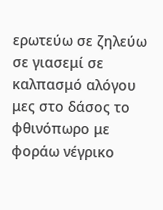ερωτεύω σε ζηλεύω σε γιασεμί σε καλπασμό αλόγου μες στο δάσος το φθινόπωρο με φοράω νέγρικο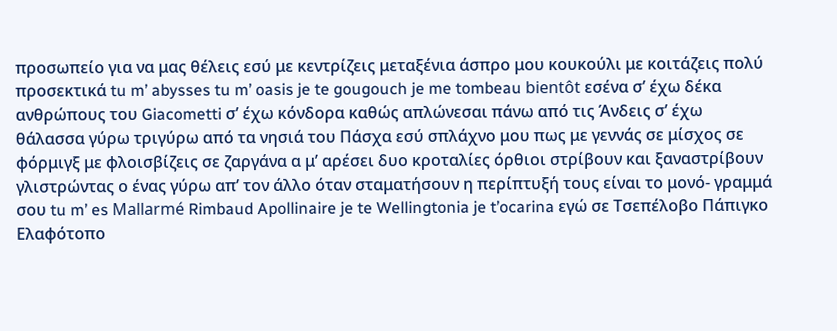προσωπείο για να μας θέλεις εσύ με κεντρίζεις μεταξένια άσπρο μου κουκούλι με κοιτάζεις πολύ προσεκτικά tu m’ abysses tu m’ oasis je te gougouch je me tombeau bientôt εσένα σ’ έχω δέκα ανθρώπους του Giacometti σ’ έχω κόνδορα καθώς απλώνεσαι πάνω από τις Άνδεις σ’ έχω θάλασσα γύρω τριγύρω από τα νησιά του Πάσχα εσύ σπλάχνο μου πως με γεννάς σε μίσχος σε φόρμιγξ με φλοισβίζεις σε ζαργάνα α μ’ αρέσει δυο κροταλίες όρθιοι στρίβουν και ξαναστρίβουν γλιστρώντας ο ένας γύρω απ’ τον άλλο όταν σταματήσουν η περίπτυξή τους είναι το μονό- γραμμά σου tu m’ es Mallarmé Rimbaud Apollinaire je te Wellingtonia je t’ocarina εγώ σε Τσεπέλοβο Πάπιγκο Ελαφότοπο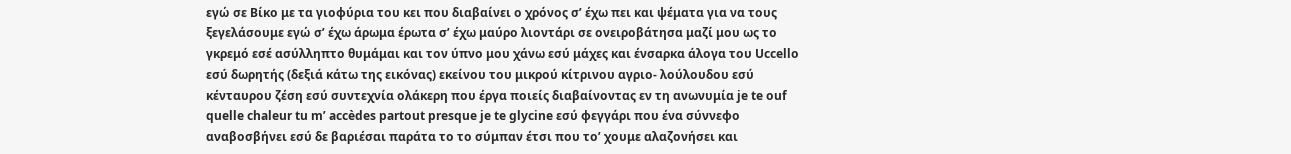εγώ σε Βίκο με τα γιοφύρια του κει που διαβαίνει ο χρόνος σ’ έχω πει και ψέματα για να τους ξεγελάσουμε εγώ σ’ έχω άρωμα έρωτα σ’ έχω μαύρο λιοντάρι σε ονειροβάτησα μαζί μου ως το γκρεμό εσέ ασύλληπτο θυμάμαι και τον ύπνο μου χάνω εσύ μάχες και ένσαρκα άλογα του Uccello εσύ δωρητής (δεξιά κάτω της εικόνας) εκείνου του μικρού κίτρινου αγριο- λούλουδου εσύ κένταυρου ζέση εσύ συντεχνία ολάκερη που έργα ποιείς διαβαίνοντας εν τη ανωνυμία je te ouf quelle chaleur tu m’ accèdes partout presque je te glycine εσύ φεγγάρι που ένα σύννεφο αναβοσβήνει εσύ δε βαριέσαι παράτα το το σύμπαν έτσι που το’ χουμε αλαζονήσει και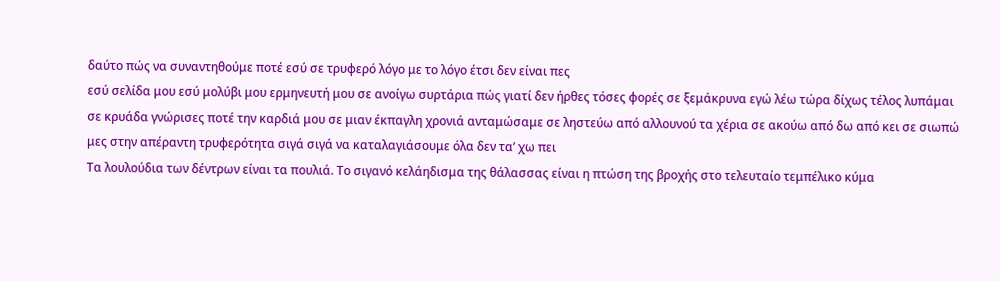δαύτο πώς να συναντηθούμε ποτέ εσύ σε τρυφερό λόγο με το λόγο έτσι δεν είναι πες
εσύ σελίδα μου εσύ μολύβι μου ερμηνευτή μου σε ανοίγω συρτάρια πώς γιατί δεν ήρθες τόσες φορές σε ξεμάκρυνα εγώ λέω τώρα δίχως τέλος λυπάμαι σε κρυάδα γνώρισες ποτέ την καρδιά μου σε μιαν έκπαγλη χρονιά ανταμώσαμε σε ληστεύω από αλλουνού τα χέρια σε ακούω από δω από κει σε σιωπώ μες στην απέραντη τρυφερότητα σιγά σιγά να καταλαγιάσουμε όλα δεν τα’ χω πει
Τα λουλούδια των δέντρων είναι τα πουλιά. Το σιγανό κελάηδισμα της θάλασσας είναι η πτώση της βροχής στο τελευταίο τεμπέλικο κύμα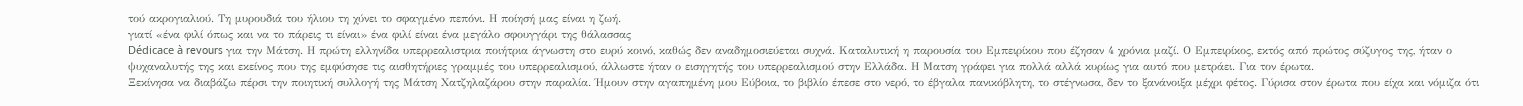τού ακρογιαλιού. Τη μυρουδιά του ήλιου τη χύνει το σφαγμένο πεπόνι. Η ποίησή μας είναι η ζωή.
γιατί «ένα φιλί όπως και να το πάρεις τι είναι» ένα φιλί είναι ένα μεγάλο σφουγγάρι της θάλασσας
Dédicace à revours για την Μάτση. Η πρώτη ελληνίδα υπερρεαλιστρια ποιήτρια άγνωστη στο ευρύ κοινό, καθώς δεν αναδημοσιεύεται συχνά. Καταλυτική η παρουσία του Εμπειρίκου που έζησαν 4 χρόνια μαζί. Ο Εμπειρίκος, εκτός από πρώτος σύζυγος της, ήταν ο ψυχαναλυτής της και εκείνος που της εμφύσησε τις αισθητήριες γραμμές του υπερρεαλισμού, άλλωστε ήταν ο εισηγητής του υπερρεαλισμού στην Ελλάδα. Η Ματση γράφει για πολλά αλλά κυρίως για αυτό που μετράει. Για τον έρωτα.
Ξεκίνησα να διαβάζω πέρσι την ποιητική συλλογή της Μάτση Χατζηλαζάρου στην παραλία. Ήμουν στην αγαπημένη μου Εύβοια, το βιβλίο έπεσε στο νερό, το έβγαλα πανικόβλητη, το στέγνωσα, δεν το ξανάνοιξα μέχρι φέτος. Γύρισα στον έρωτα που είχα και νόμιζα ότι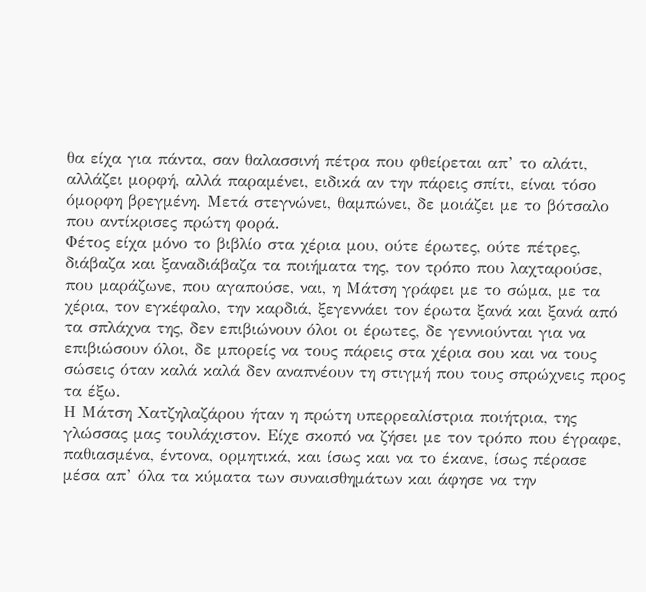θα είχα για πάντα, σαν θαλασσινή πέτρα που φθείρεται απ’ το αλάτι, αλλάζει μορφή, αλλά παραμένει, ειδικά αν την πάρεις σπίτι, είναι τόσο όμορφη βρεγμένη. Μετά στεγνώνει, θαμπώνει, δε μοιάζει με το βότσαλο που αντίκρισες πρώτη φορά.
Φέτος είχα μόνο το βιβλίο στα χέρια μου, ούτε έρωτες, ούτε πέτρες, διάβαζα και ξαναδιάβαζα τα ποιήματα της, τον τρόπο που λαχταρούσε, που μαράζωνε, που αγαπούσε, ναι, η Μάτση γράφει με το σώμα, με τα χέρια, τον εγκέφαλο, την καρδιά, ξεγεννάει τον έρωτα ξανά και ξανά από τα σπλάχνα της, δεν επιβιώνουν όλοι οι έρωτες, δε γεννιούνται για να επιβιώσουν όλοι, δε μπορείς να τους πάρεις στα χέρια σου και να τους σώσεις όταν καλά καλά δεν αναπνέουν τη στιγμή που τους σπρώχνεις προς τα έξω.
Η Μάτση Χατζηλαζάρου ήταν η πρώτη υπερρεαλίστρια ποιήτρια, της γλώσσας μας τουλάχιστον. Είχε σκοπό να ζήσει με τον τρόπο που έγραφε, παθιασμένα, έντονα, ορμητικά, και ίσως και να το έκανε, ίσως πέρασε μέσα απ’ όλα τα κύματα των συναισθημάτων και άφησε να την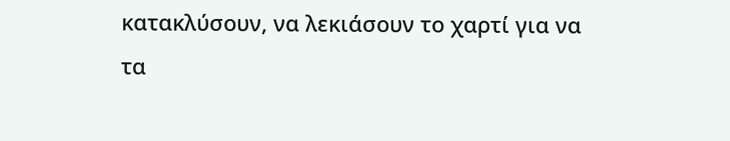κατακλύσουν, να λεκιάσουν το χαρτί για να τα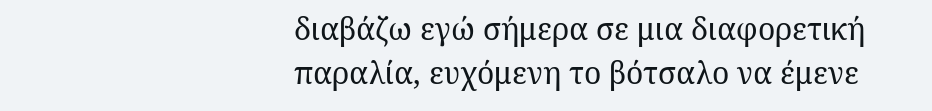διαβάζω εγώ σήμερα σε μια διαφορετική παραλία, ευχόμενη το βότσαλο να έμενε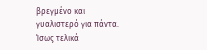βρεγμένο και γυαλιστερό για πάντα. Ίσως τελικά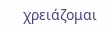χρειάζομαι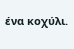ένα κοχύλι.